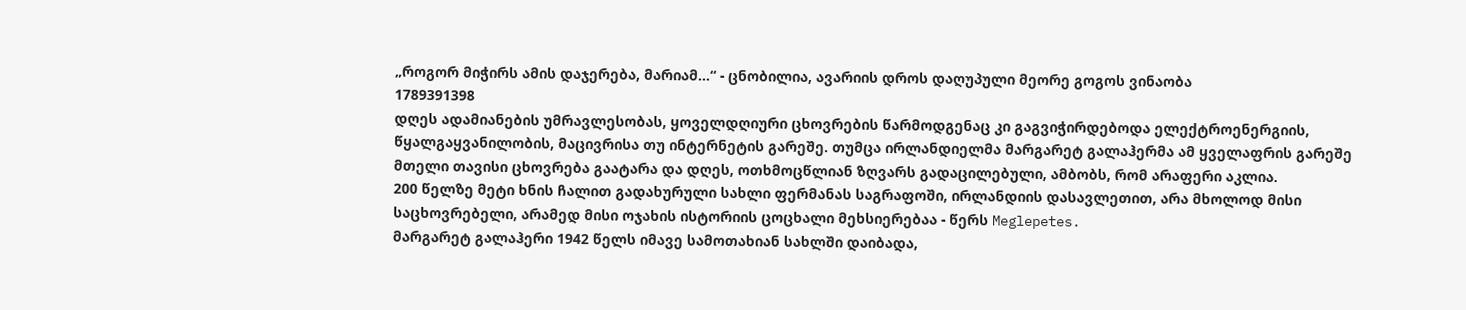„როგორ მიჭირს ამის დაჯერება, მარიამ...“ - ცნობილია, ავარიის დროს დაღუპული მეორე გოგოს ვინაობა
1789391398
დღეს ადამიანების უმრავლესობას, ყოველდღიური ცხოვრების წარმოდგენაც კი გაგვიჭირდებოდა ელექტროენერგიის, წყალგაყვანილობის, მაცივრისა თუ ინტერნეტის გარეშე. თუმცა ირლანდიელმა მარგარეტ გალაჰერმა ამ ყველაფრის გარეშე მთელი თავისი ცხოვრება გაატარა და დღეს, ოთხმოცწლიან ზღვარს გადაცილებული, ამბობს, რომ არაფერი აკლია.
200 წელზე მეტი ხნის ჩალით გადახურული სახლი ფერმანას საგრაფოში, ირლანდიის დასავლეთით, არა მხოლოდ მისი საცხოვრებელი, არამედ მისი ოჯახის ისტორიის ცოცხალი მეხსიერებაა - წერს Meglepetes.
მარგარეტ გალაჰერი 1942 წელს იმავე სამოთახიან სახლში დაიბადა,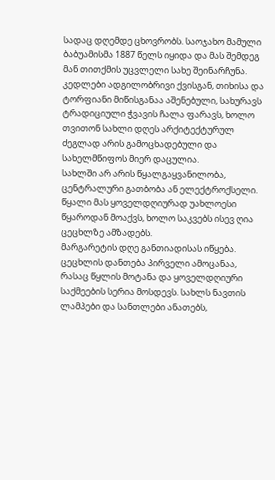სადაც დღემდე ცხოვრობს. საოჯახო მამული ბაბუამისმა 1887 წელს იყიდა და მას შემდეგ მან თითქმის უცვლელი სახე შეინარჩუნა. კედლები ადგილობრივი ქვისგან, თიხისა და ტორფიანი მიწისგანაა აშენებული, სახურავს ტრადიციული ჭვავის ჩალა ფარავს, ხოლო თვითონ სახლი დღეს არქიტექტურულ ძეგლად არის გამოცხადებული და სახელმწიფოს მიერ დაცულია.
სახლში არ არის წყალგაყვანილობა, ცენტრალური გათბობა ან ელექტროქსელი. წყალი მას ყოველდღიურად უახლოესი წყაროდან მოაქვს, ხოლო საკვებს ისევ ღია ცეცხლზე ამზადებს.
მარგარეტის დღე განთიადისას იწყება. ცეცხლის დანთება პირველი ამოცანაა, რასაც წყლის მოტანა და ყოველდღიური საქმეების სერია მოსდევს. სახლს ნავთის ლამპები და სანთლები ანათებს,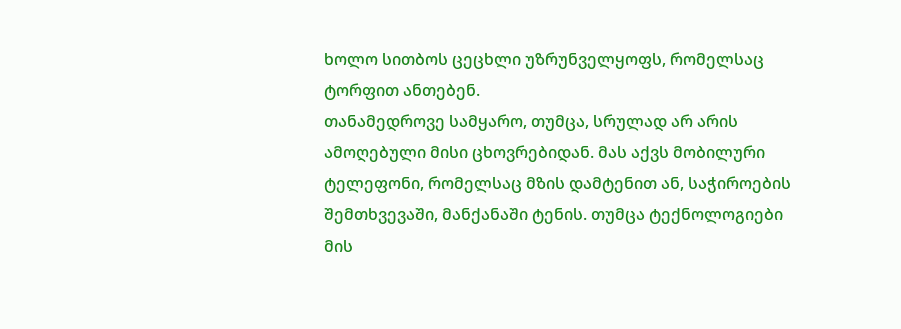ხოლო სითბოს ცეცხლი უზრუნველყოფს, რომელსაც ტორფით ანთებენ.
თანამედროვე სამყარო, თუმცა, სრულად არ არის ამოღებული მისი ცხოვრებიდან. მას აქვს მობილური ტელეფონი, რომელსაც მზის დამტენით ან, საჭიროების შემთხვევაში, მანქანაში ტენის. თუმცა ტექნოლოგიები მის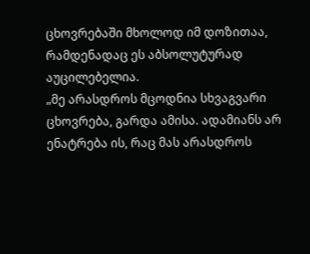ცხოვრებაში მხოლოდ იმ დოზითაა, რამდენადაც ეს აბსოლუტურად აუცილებელია.
„მე არასდროს მცოდნია სხვაგვარი ცხოვრება, გარდა ამისა. ადამიანს არ ენატრება ის, რაც მას არასდროს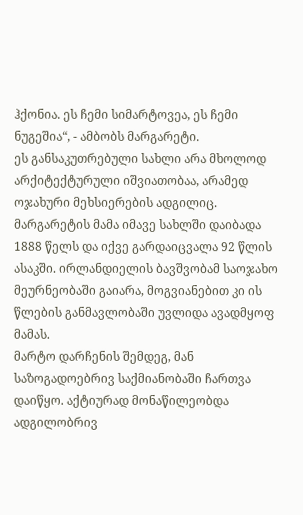ჰქონია. ეს ჩემი სიმარტოვეა, ეს ჩემი ნუგეშია“, - ამბობს მარგარეტი.
ეს განსაკუთრებული სახლი არა მხოლოდ არქიტექტურული იშვიათობაა, არამედ ოჯახური მეხსიერების ადგილიც. მარგარეტის მამა იმავე სახლში დაიბადა 1888 წელს და იქვე გარდაიცვალა 92 წლის ასაკში. ირლანდიელის ბავშვობამ საოჯახო მეურნეობაში გაიარა, მოგვიანებით კი ის წლების განმავლობაში უვლიდა ავადმყოფ მამას.
მარტო დარჩენის შემდეგ, მან საზოგადოებრივ საქმიანობაში ჩართვა დაიწყო. აქტიურად მონაწილეობდა ადგილობრივ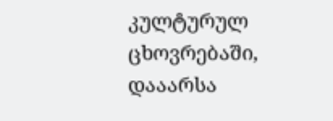კულტურულ ცხოვრებაში, დააარსა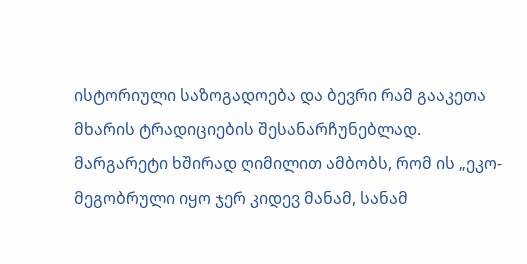ისტორიული საზოგადოება და ბევრი რამ გააკეთა მხარის ტრადიციების შესანარჩუნებლად.
მარგარეტი ხშირად ღიმილით ამბობს, რომ ის „ეკო-მეგობრული იყო ჯერ კიდევ მანამ, სანამ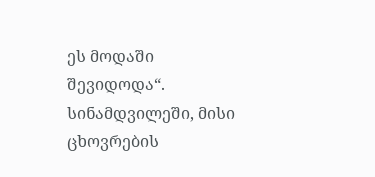ეს მოდაში შევიდოდა“. სინამდვილეში, მისი ცხოვრების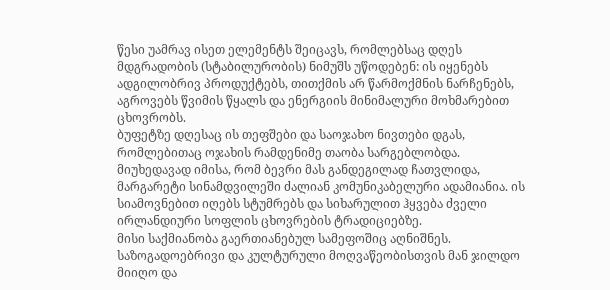წესი უამრავ ისეთ ელემენტს შეიცავს, რომლებსაც დღეს მდგრადობის (სტაბილურობის) ნიმუშს უწოდებენ: ის იყენებს ადგილობრივ პროდუქტებს, თითქმის არ წარმოქმნის ნარჩენებს, აგროვებს წვიმის წყალს და ენერგიის მინიმალური მოხმარებით ცხოვრობს.
ბუფეტზე დღესაც ის თეფშები და საოჯახო ნივთები დგას, რომლებითაც ოჯახის რამდენიმე თაობა სარგებლობდა.
მიუხედავად იმისა, რომ ბევრი მას განდეგილად ჩათვლიდა, მარგარეტი სინამდვილეში ძალიან კომუნიკაბელური ადამიანია. ის სიამოვნებით იღებს სტუმრებს და სიხარულით ჰყვება ძველი ირლანდიური სოფლის ცხოვრების ტრადიციებზე.
მისი საქმიანობა გაერთიანებულ სამეფოშიც აღნიშნეს. საზოგადოებრივი და კულტურული მოღვაწეობისთვის მან ჯილდო მიიღო და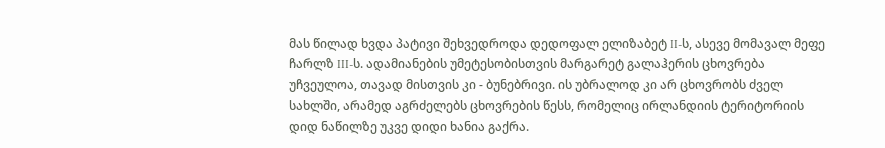მას წილად ხვდა პატივი შეხვედროდა დედოფალ ელიზაბეტ II-ს, ასევე მომავალ მეფე ჩარლზ III-ს. ადამიანების უმეტესობისთვის მარგარეტ გალაჰერის ცხოვრება უჩვეულოა, თავად მისთვის კი - ბუნებრივი. ის უბრალოდ კი არ ცხოვრობს ძველ სახლში, არამედ აგრძელებს ცხოვრების წესს, რომელიც ირლანდიის ტერიტორიის დიდ ნაწილზე უკვე დიდი ხანია გაქრა.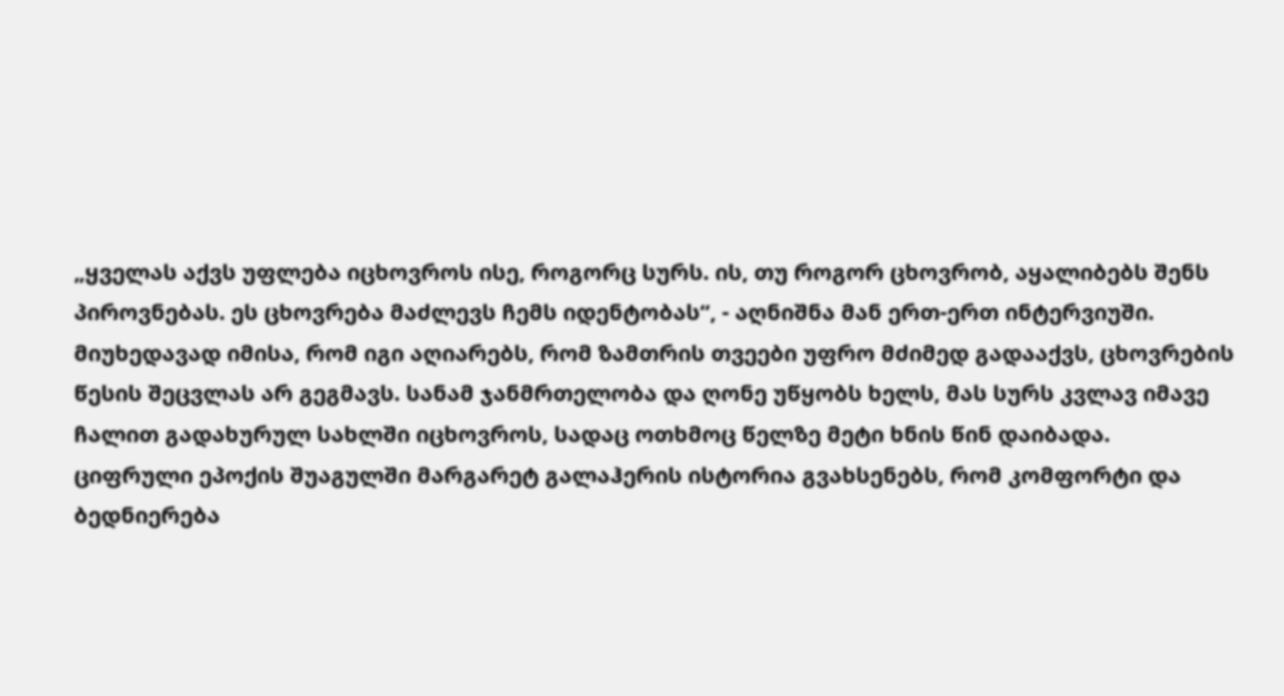„ყველას აქვს უფლება იცხოვროს ისე, როგორც სურს. ის, თუ როგორ ცხოვრობ, აყალიბებს შენს პიროვნებას. ეს ცხოვრება მაძლევს ჩემს იდენტობას“, - აღნიშნა მან ერთ-ერთ ინტერვიუში.
მიუხედავად იმისა, რომ იგი აღიარებს, რომ ზამთრის თვეები უფრო მძიმედ გადააქვს, ცხოვრების წესის შეცვლას არ გეგმავს. სანამ ჯანმრთელობა და ღონე უწყობს ხელს, მას სურს კვლავ იმავე ჩალით გადახურულ სახლში იცხოვროს, სადაც ოთხმოც წელზე მეტი ხნის წინ დაიბადა.
ციფრული ეპოქის შუაგულში მარგარეტ გალაჰერის ისტორია გვახსენებს, რომ კომფორტი და ბედნიერება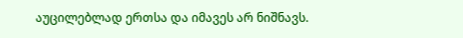აუცილებლად ერთსა და იმავეს არ ნიშნავს.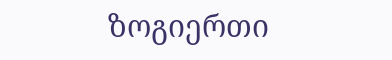ზოგიერთი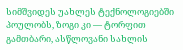სიმშვიდეს უახლეს ტექნოლოგიებში პოულობს, ზოგი კი — ტორფით გამთბარი, ასწლოვანი სახლის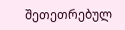შეთეთრებულ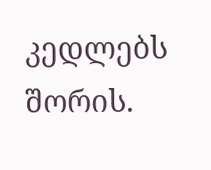კედლებს შორის.